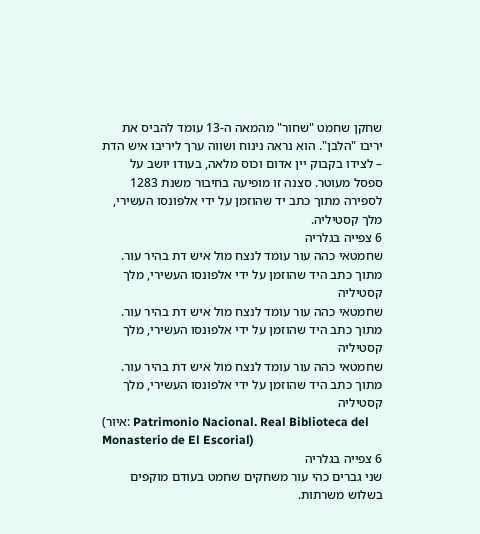שחקן שחמט "שחור" מהמאה ה-13 עומד להביס את יריבו "הלבן". הוא נראה נינוח ושווה ערך ליריבו איש הדת – לצידו בקבוק יין אדום וכוס מלאה, בעודו יושב על ספסל מעוטר. סצנה זו מופיעה בחיבור משנת 1283 לספירה מתוך כתב יד שהוזמן על ידי אלפונסו העשירי, מלך קסטיליה.
6 צפייה בגלריה
שחמטאי כהה עור עומד לנצח מול איש דת בהיר עור. מתוך כתב היד שהוזמן על ידי אלפונסו העשירי, מלך קסטיליה
שחמטאי כהה עור עומד לנצח מול איש דת בהיר עור. מתוך כתב היד שהוזמן על ידי אלפונסו העשירי, מלך קסטיליה
שחמטאי כהה עור עומד לנצח מול איש דת בהיר עור. מתוך כתב היד שהוזמן על ידי אלפונסו העשירי, מלך קסטיליה
(איור: Patrimonio Nacional. Real Biblioteca del Monasterio de El Escorial)
6 צפייה בגלריה
שני גברים כהי עור משחקים שחמט בעודם מוקפים בשלוש משרתות.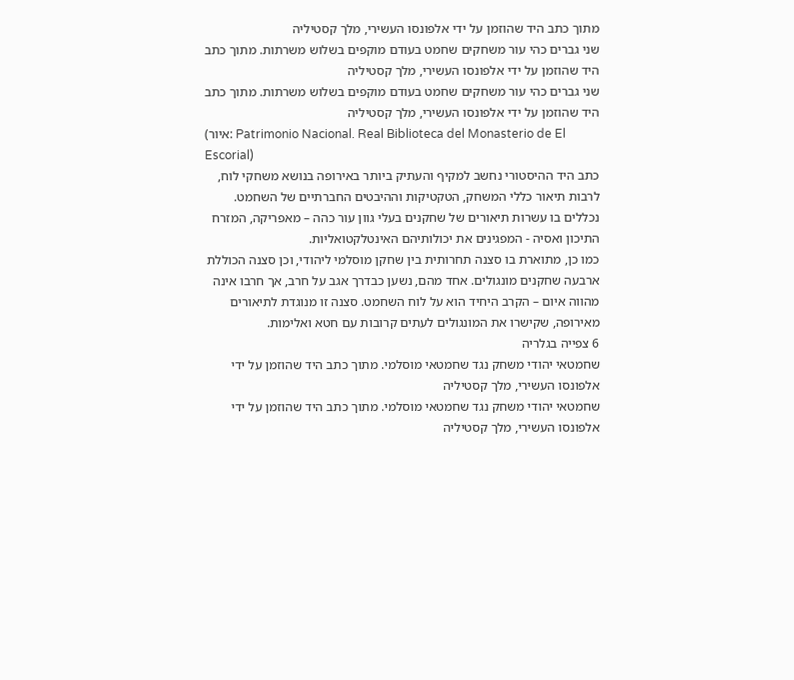מתוך כתב היד שהוזמן על ידי אלפונסו העשירי, מלך קסטיליה
שני גברים כהי עור משחקים שחמט בעודם מוקפים בשלוש משרתות. מתוך כתב היד שהוזמן על ידי אלפונסו העשירי, מלך קסטיליה
שני גברים כהי עור משחקים שחמט בעודם מוקפים בשלוש משרתות. מתוך כתב היד שהוזמן על ידי אלפונסו העשירי, מלך קסטיליה
(איור: Patrimonio Nacional. Real Biblioteca del Monasterio de El Escorial)
כתב היד ההיסטורי נחשב למקיף והעתיק ביותר באירופה בנושא משחקי לוח, לרבות תיאור כללי המשחק, הטקטיקות וההיבטים החברתיים של השחמט. נכללים בו עשרות תיאורים של שחקנים בעלי גוון עור כהה – מאפריקה, המזרח התיכון ואסיה - המפגינים את יכולותיהם האינטלקטואליות.
כמו כן, מתוארת בו סצנה תחרותית בין שחקן מוסלמי ליהודי, וכן סצנה הכוללת ארבעה שחקנים מונגולים. אחד מהם, נשען כבדרך אגב על חרב, אך חרבו אינה מהווה איום – הקרב היחיד הוא על לוח השחמט. סצנה זו מנוגדת לתיאורים מאירופה, שקישרו את המונגולים לעתים קרובות עם חטא ואלימות.
6 צפייה בגלריה
שחמטאי יהודי משחק נגד שחמטאי מוסלמי. מתוך כתב היד שהוזמן על ידי אלפונסו העשירי, מלך קסטיליה
שחמטאי יהודי משחק נגד שחמטאי מוסלמי. מתוך כתב היד שהוזמן על ידי אלפונסו העשירי, מלך קסטיליה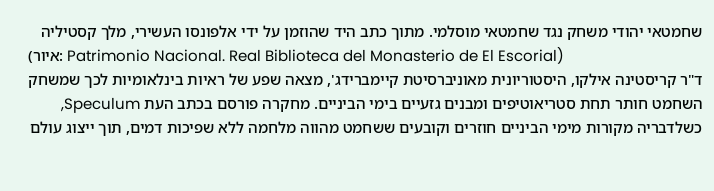שחמטאי יהודי משחק נגד שחמטאי מוסלמי. מתוך כתב היד שהוזמן על ידי אלפונסו העשירי, מלך קסטיליה
(איור: Patrimonio Nacional. Real Biblioteca del Monasterio de El Escorial)
ד"ר קריסטינה אילקו, היסטוריונית מאוניברסיטת קיימברידג', מצאה שפע של ראיות בינלאומיות לכך שמשחק השחמט חותר תחת סטריאוטיפים ומבנים גזעיים בימי הביניים. מחקרה פורסם בכתב העת Speculum, כשלדבריה מקורות מימי הביניים חוזרים וקובעים ששחמט מהווה מלחמה ללא שפיכות דמים, תוך ייצוג עולם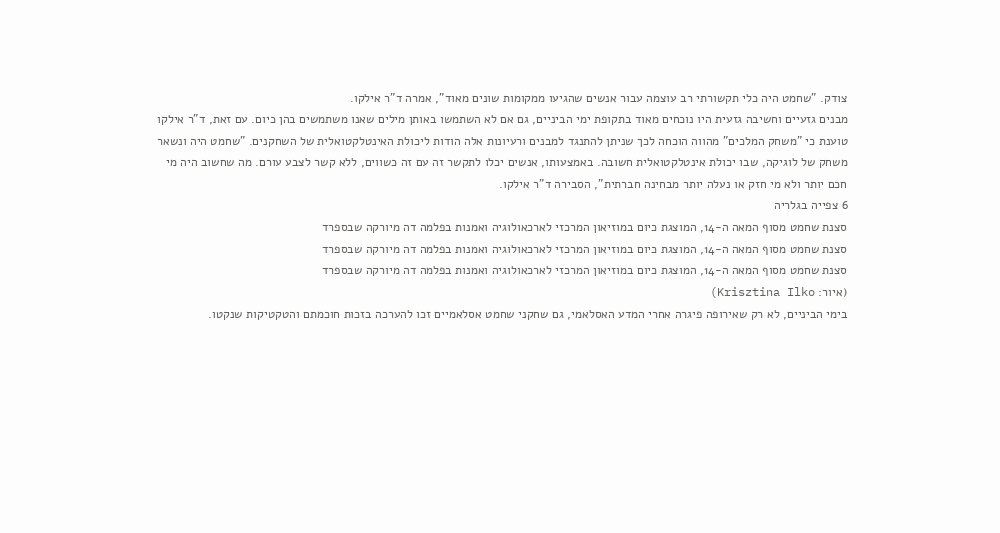צודק. "שחמט היה כלי תקשורתי רב עוצמה עבור אנשים שהגיעו ממקומות שונים מאוד", אמרה ד"ר אילקו.
מבנים גזעיים וחשיבה גזעית היו נוכחים מאוד בתקופת ימי הביניים, גם אם לא השתמשו באותן מילים שאנו משתמשים בהן כיום. עם זאת, ד"ר אילקו טוענת כי "משחק המלכים" מהווה הוכחה לכך שניתן להתנגד למבנים ורעיונות אלה הודות ליכולת האינטלקטואלית של השחקנים. "שחמט היה ונשאר משחק של לוגיקה, שבו יכולת אינטלקטואלית חשובה. באמצעותו, אנשים יכלו לתקשר זה עם זה כשווים, ללא קשר לצבע עורם. מה שחשוב היה מי חכם יותר ולא מי חזק או נעלה יותר מבחינה חברתית", הסבירה ד"ר אילקו.
6 צפייה בגלריה
סצנת שחמט מסוף המאה ה-14, המוצגת כיום במוזיאון המרכזי לארכאולוגיה ואמנות בפלמה דה מיורקה שבספרד
סצנת שחמט מסוף המאה ה-14, המוצגת כיום במוזיאון המרכזי לארכאולוגיה ואמנות בפלמה דה מיורקה שבספרד
סצנת שחמט מסוף המאה ה-14, המוצגת כיום במוזיאון המרכזי לארכאולוגיה ואמנות בפלמה דה מיורקה שבספרד
(איור: Krisztina Ilko)
בימי הביניים, לא רק שאירופה פיגרה אחרי המדע האסלאמי, גם שחקני שחמט אסלאמיים זכו להערכה בזכות חוכמתם והטקטיקות שנקטו.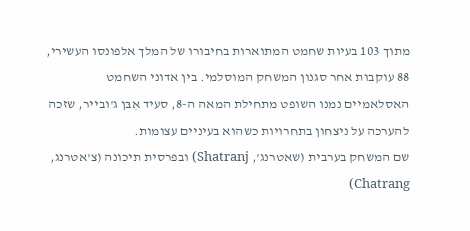מתוך 103 בעיות שחמט המתוארות בחיבורו של המלך אלפונסו העשירי, 88 עוקבות אחר סגנון המשחק המוסלמי. בין אדוני השחמט האסלאמיים נמנו השופט מתחילת המאה ה-8, סעיד אִבּן ג'ובייר, שזכה להערכה על ניצחון בתחרויות כשהוא בעיניים עצומות.
שם המשחק בערבית (שאטרנג', Shatranj) ובפרסית תיכונה (צ'אטרנג, Chatrang)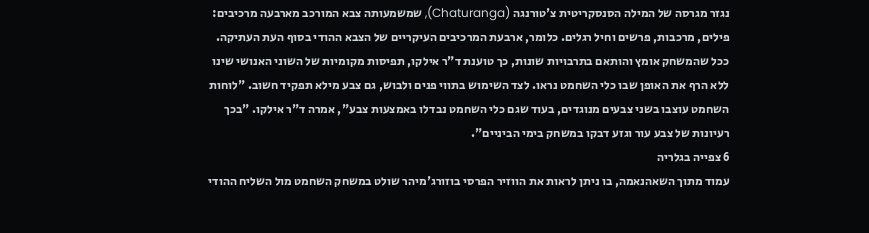נגזר מגרסה של המילה הסנסקריטית צ'טורנגה (Chaturanga), שמשמעותה צבא המורכב מארבעה מרכיבים: פילים, מרכבות, פרשים וחיל רגלים. כלומר, ארבעת המרכיבים העיקריים של הצבא ההודי בסוף העת העתיקה.
ככל שהמשחק אומץ והותאם בתרבויות שונות, כך טוענת ד"ר אילקו, תפיסות מקומיות של השוני האנושי שינו ללא הרף את האופן שבו כלי השחמט נראו. לצד השימוש בתווי פנים ולבוש, גם צבע מילא תפקיד חשוב. "לוחות השחמט עוצבו בשני צבעים מנוגדים, בעוד שגם כלי השחמט נבדלו באמצעות צבע", אמרה ד"ר אילקו. "בכך רעיונות של צבע עור וגזע דבקו במשחק בימי הביניים".
6 צפייה בגלריה
עמוד מתוך השאהנאמה, בו ניתן לראות את הווזיר הפרסי בוזורג'מיהר שולט במשחק השחמט מול השליח ההודי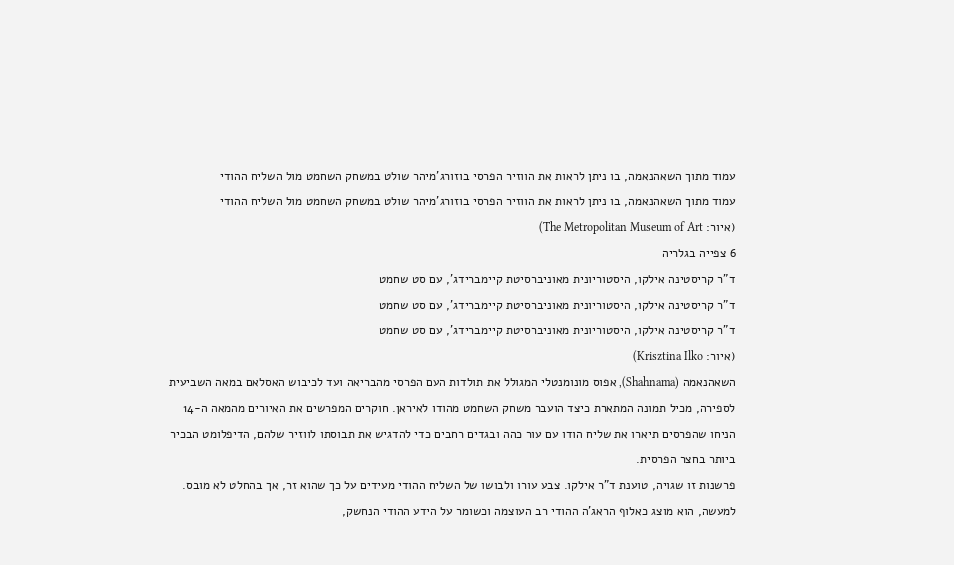עמוד מתוך השאהנאמה, בו ניתן לראות את הווזיר הפרסי בוזורג'מיהר שולט במשחק השחמט מול השליח ההודי
עמוד מתוך השאהנאמה, בו ניתן לראות את הווזיר הפרסי בוזורג'מיהר שולט במשחק השחמט מול השליח ההודי
(איור: The Metropolitan Museum of Art)
6 צפייה בגלריה
ד"ר קריסטינה אילקו, היסטוריונית מאוניברסיטת קיימברידג', עם סט שחמט
ד"ר קריסטינה אילקו, היסטוריונית מאוניברסיטת קיימברידג', עם סט שחמט
ד"ר קריסטינה אילקו, היסטוריונית מאוניברסיטת קיימברידג', עם סט שחמט
(איור: Krisztina Ilko)
השאהנאמה (Shahnama), אפוס מונומנטלי המגולל את תולדות העם הפרסי מהבריאה ועד לכיבוש האסלאם במאה השביעית לספירה, מכיל תמונה המתארת כיצד הועבר משחק השחמט מהודו לאיראן. חוקרים המפרשים את האיורים מהמאה ה-14 הניחו שהפרסים תיארו את שליח הודו עם עור כהה ובגדים רחבים כדי להדגיש את תבוסתו לווזיר שלהם, הדיפלומט הבכיר ביותר בחצר הפרסית.
פרשנות זו שגויה, טוענת ד"ר אילקו. צבע עורו ולבושו של השליח ההודי מעידים על כך שהוא זר, אך בהחלט לא מובס. למעשה, הוא מוצג כאלוף הראג'ה ההודי רב העוצמה וכשומר על הידע ההודי הנחשק,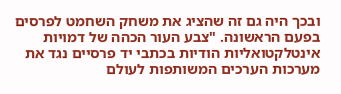ובכך היה גם זה שהציג את משחק השחמט לפרסים בפעם הראשונה. "צבע העור הכהה של דמויות אינטלקטואליות הודיות בכתבי יד פרסיים נגד את מערכות הערכים המשותפות לעולם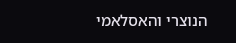הנוצרי והאסלאמי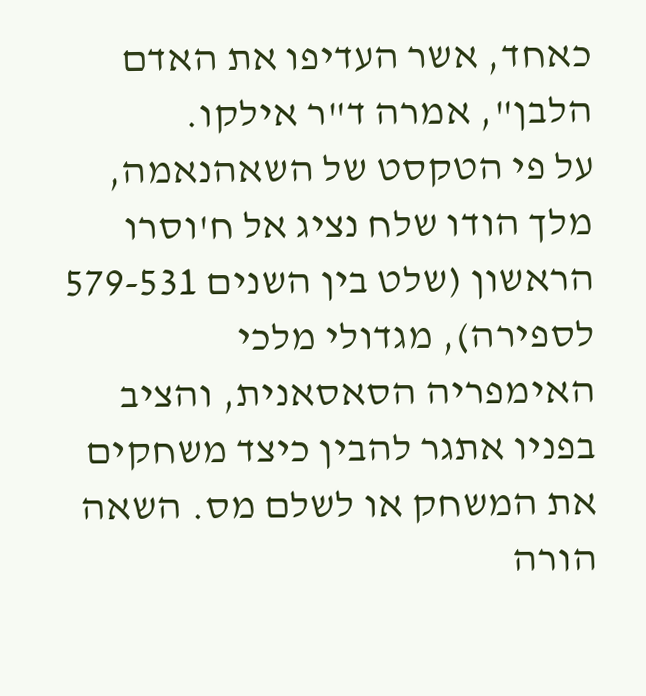כאחד, אשר העדיפו את האדם הלבן", אמרה ד"ר אילקו.
על פי הטקסט של השאהנאמה, מלך הודו שלח נציג אל ח'וסרו הראשון (שלט בין השנים 579-531 לספירה), מגדולי מלכי האימפריה הסאסאנית, והציב בפניו אתגר להבין כיצד משחקים את המשחק או לשלם מס. השאה הורה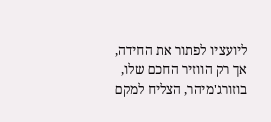ליועציו לפתור את החידה, אך רק הווזיר החכם שלו, בוזורג'מיהר, הצליח למקם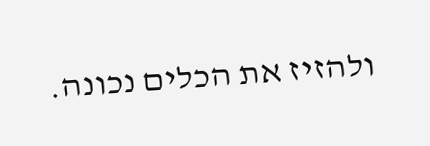ולהזיז את הכלים נכונה.